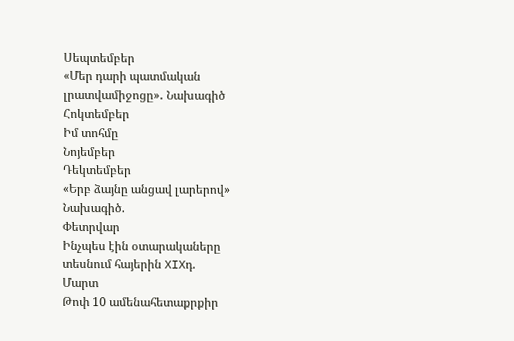Սեպտեմբեր
«Մեր դարի պատմական լրատվամիջոցը»․ Նախագիծ
Հոկտեմբեր
Իմ տոհմը
Նոյեմբեր
Դեկտեմբեր
«Երբ ձայնը անցավ լարերով» Նախագիծ.
Փետրվար
Ինչպես էին օտարակաները տեսնում հայերին XIXդ.
Մարտ
Թոփ 10 ամենահետաքրքիր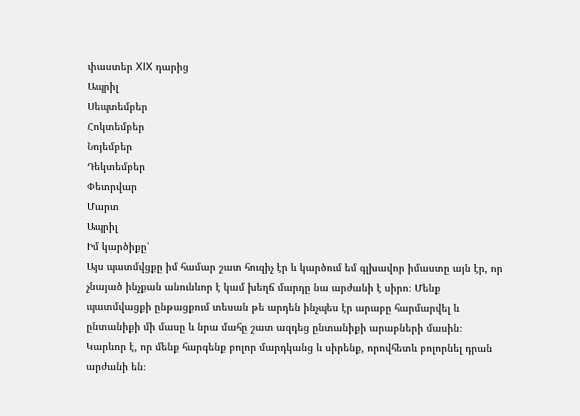փաստեր XIX դարից
Ապրիլ
Սեպտեմբեր
Հոկտեմբեր
Նոյեմբեր
Դեկտեմբեր
Փետրվար
Մարտ
Ապրիլ
Իմ կարծիքը՝
Այս պատմվցքը իմ համար շատ հուզիչ էր և կարծում եմ գլխավոր իմաստը այն էր, որ չնայած ինչքան անունևոր է կամ խեղճ մարդը նա արժանի է սիրո։ Մենք պատմվացքի ընթացքում տեսան թե արդեն ինչպես էր արաբը հարմարվել և ընտանիքի մի մասը և նրա մահը շատ ազդեց ընտանիքի արաբների մասին։ Կարևոր է, որ մենք հարգենք բոլոր մարդկանց և սիրենք, որովհետև բոլորնել դրան արժանի են։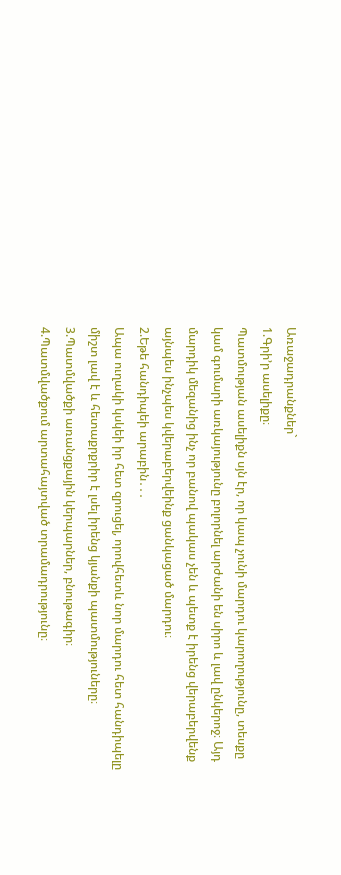Առաջադրանքներ`
1.Գրի’ր ասելիքը։
Պատմության ասելիքն սյն էր, որ կապ չունի մարդու կարողությունը, տեսքը կամ գումարի առկայությունը բոլորնել արժանի են սիրո և լավ ընկերոջ։ Այդ մարդիկ մեզանից ինչ որ բանով պակաս չեն և պետք է իրենց վերաբերվենք այնպես ինչպես կվերաբերվեինք ցանկացած մարդու։
2.Եթե հանդիպեի արաբին․․․
Ապա ուղակի կսկեի իր հետ զրուցել, որովհետև նոր մարդու հետ հանդիպելը միշտ լավ է և հետաքրքրիր է լսել իրենց կյանքի պատմություները։
3.Պատմվածքի առանցքային կերպարներ, բնութագիր։
4.Պատմվածքում արտահայտված տրամադրությունը։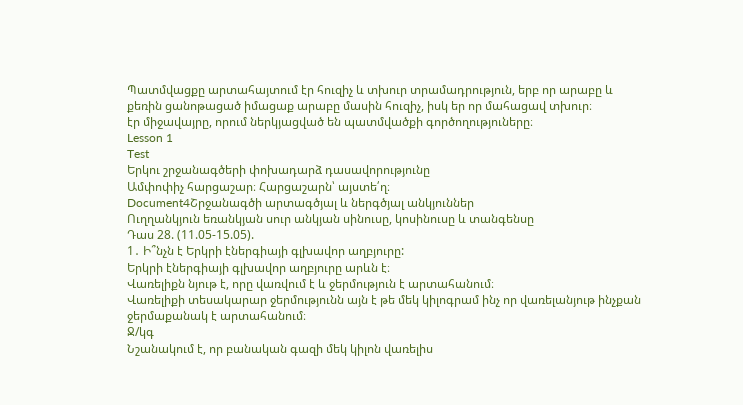Պատմվացքը արտահայտում էր հուզիչ և տխուր տրամադրություն, երբ որ արաբը և քեռին ցանոթացած իմացաք արաբը մասին հուզիչ, իսկ եր որ մահացավ տխուր։
էր միջավայրը, որում ներկյացված են պատմվածքի գործողություները։
Lesson 1
Test
Երկու շրջանագծերի փոխադարձ դասավորությունը
Ամփոփիչ հարցաշար։ Հարցաշարն՝ այստե՛ղ։
Document4Շրջանագծի արտագծյալ և ներգծյալ անկյուններ
Ուղղանկյուն եռանկյան սուր անկյան սինուսը, կոսինուսը և տանգենսը
Դաս 28. (11.05-15.05).
1․ Ի՞նչն է Երկրի էներգիայի գլխավոր աղբյուրը:
Երկրի էներգիայի գլխավոր աղբյուրը արևն է։
Վառելիքն նյութ է, որը վառվում է և ջերմություն է արտահանում։
Վառելիքի տեսակարար ջերմությունն այն է թե մեկ կիլոգրամ ինչ որ վառելանյութ ինչքան ջերմաքանակ է արտահանում։
Ջ/կգ
Նշանակում է, որ բանական գազի մեկ կիլոն վառելիս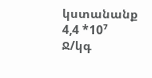կստանանք 4,4 *10⁷ Ջ/կգ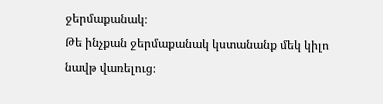ջերմաքանակ։
Թե ինչքան ջերմաքանակ կստանանք մեկ կիլո նավթ վառելուց։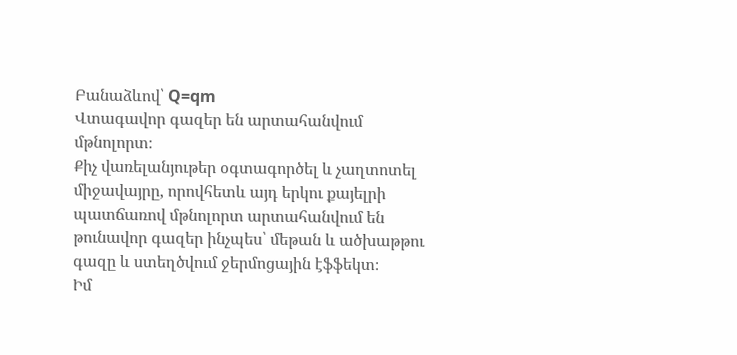Բանաձևով՝ Q=qm
Վտագավոր գազեր են արտահանվում մթնոլորտ։
Քիչ վառելանյութեր օգտագործել և չաղտոտել միջավայրը, որովհետև այդ երկու քայելրի պատճառով մթնոլորտ արտահանվում են թունավոր գազեր ինչպես՝ մեթան և ածխաթթու գազը և ստեղծվում ջերմոցային էֆֆեկտ։
Իմ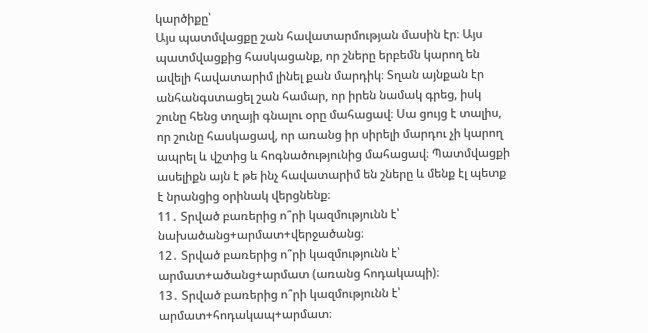կարծիքը՝
Այս պատմվացքը շան հավատարմության մասին էր։ Այս պատմվացքից հասկացանք, որ շները երբեմն կարող են ավելի հավատարիմ լինել քան մարդիկ։ Տղան այնքան էր անհանգստացել շան համար, որ իրեն նամակ գրեց, իսկ շունը հենց տղայի գնալու օրը մահացավ։ Սա ցույց է տալիս, որ շունը հասկացավ, որ առանց իր սիրելի մարդու չի կարող ապրել և վշտից և հոգնածությունից մահացավ։ Պատմվացքի ասելիքն այն է թե ինչ հավատարիմ են շները և մենք էլ պետք է նրանցից օրինակ վերցնենք։
11․ Տրված բառերից ո՞րի կազմությունն է՝ նախածանց+արմատ+վերջածանց։
12․ Տրված բառերից ո՞րի կազմությունն է՝ արմատ+ածանց+արմատ (առանց հոդակապի)։
13․ Տրված բառերից ո՞րի կազմությունն է՝ արմատ+հոդակապ+արմատ։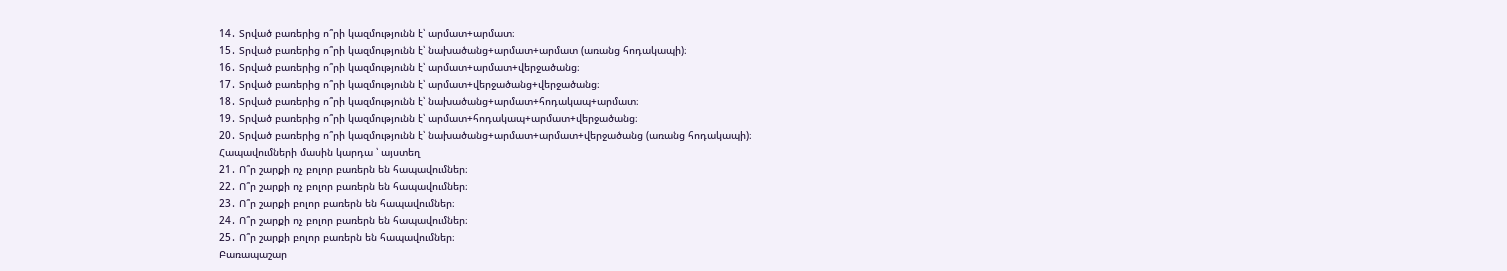14․ Տրված բառերից ո՞րի կազմությունն է՝ արմատ+արմատ։
15․ Տրված բառերից ո՞րի կազմությունն է՝ նախածանց+արմատ+արմատ (առանց հոդակապի)։
16․ Տրված բառերից ո՞րի կազմությունն է՝ արմատ+արմատ+վերջածանց։
17․ Տրված բառերից ո՞րի կազմությունն է՝ արմատ+վերջածանց+վերջածանց։
18․ Տրված բառերից ո՞րի կազմությունն է՝ նախածանց+արմատ+հոդակապ+արմատ։
19․ Տրված բառերից ո՞րի կազմությունն է՝ արմատ+հոդակապ+արմատ+վերջածանց։
20․ Տրված բառերից ո՞րի կազմությունն է՝ նախածանց+արմատ+արմատ+վերջածանց (առանց հոդակապի)։
Հապավումների մասին կարդա ՝ այստեղ
21․ Ո՞ր շարքի ոչ բոլոր բառերն են հապավումներ։
22․ Ո՞ր շարքի ոչ բոլոր բառերն են հապավումներ։
23․ Ո՞ր շարքի բոլոր բառերն են հապավումներ։
24․ Ո՞ր շարքի ոչ բոլոր բառերն են հապավումներ։
25․ Ո՞ր շարքի բոլոր բառերն են հապավումներ։
Բառապաշար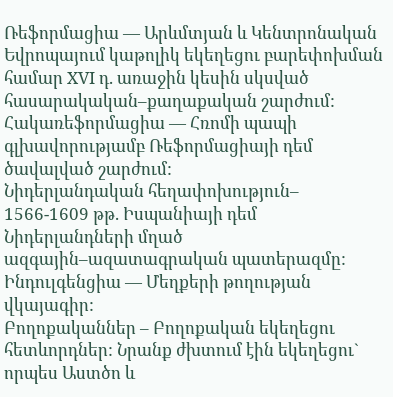Ռեֆորմացիա — Արևմտյան և Կենտրոնական Եվրոպայում կաթոլիկ եկեղեցու բարեփոխման համար XVI դ. առաջին կեսին սկսված հասարակական–քաղաքական շարժում:
Հակառեֆորմացիա — Հռոմի պապի գլխավորությամբ Ռեֆորմացիայի դեմ ծավալված շարժում:
Նիդերլանդական հեղափոխություն– 1566-1609 թթ. Իսպանիայի դեմ Նիդերլանդների մղած ազգային–ազատագրական պատերազմը:
Ինդուլգենցիա — Մեղքերի թողության վկայագիր:
Բողոքականներ – Բողոքական եկեղեցու հետևորդներ: Նրանք ժխտում էին եկեղեցու` որպես Աստծո և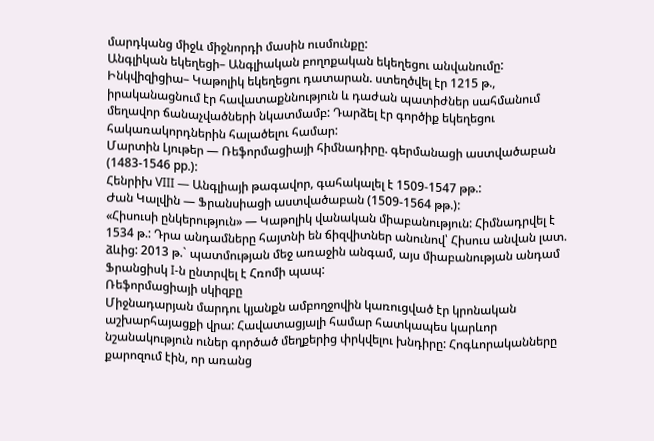մարդկանց միջև միջնորդի մասին ուսմունքը:
Անգլիկան եկեղեցի– Անգլիական բողոքական եկեղեցու անվանումը:
Ինկվիզիցիա– Կաթոլիկ եկեղեցու դատարան. ստեղծվել էր 1215 թ., իրականացնում էր հավատաքննություն և դաժան պատիժներ սահմանում մեղավոր ճանաչվածների նկատմամբ: Դարձել էր գործիք եկեղեցու հակառակորդներին հալածելու համար:
Մարտին Լյութեր — Ռեֆորմացիայի հիմնադիրը. գերմանացի աստվածաբան (1483-1546 рр.):
Հենրիխ VIII — Անգլիայի թագավոր, գահակալել է 1509-1547 թթ.:
Ժան Կալվին — Ֆրանսիացի աստվածաբան (1509-1564 թթ.):
«Հիսուսի ընկերություն» — Կաթոլիկ վանական միաբանություն: Հիմնադրվել է 1534 թ.: Դրա անդամները հայտնի են ճիզվիտներ անունով՝ Հիսուս անվան լատ. ձևից: 2013 թ.` պատմության մեջ առաջին անգամ, այս միաբանության անդամ Ֆրանցիսկ I-ն ընտրվել է Հռոմի պապ:
Ռեֆորմացիայի սկիզբը
Միջնադարյան մարդու կյանքն ամբողջովին կառուցված էր կրոնական աշխարհայացքի վրա: Հավատացյալի համար հատկապես կարևոր նշանակություն ուներ գործած մեղքերից փրկվելու խնդիրը: Հոգևորականները քարոզում էին, որ առանց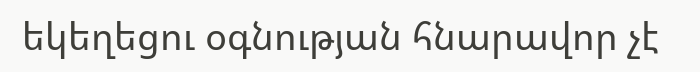եկեղեցու օգնության հնարավոր չէ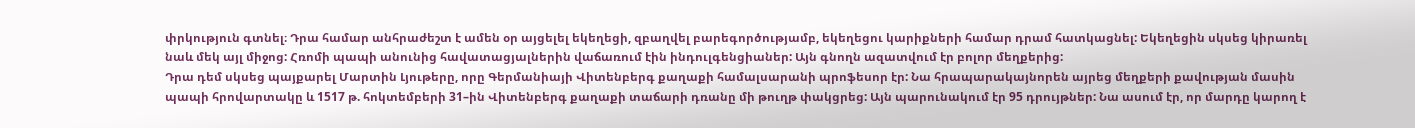փրկություն գտնել։ Դրա համար անհրաժեշտ է ամեն օր այցելել եկեղեցի, զբաղվել բարեգործությամբ, եկեղեցու կարիքների համար դրամ հատկացնել: Եկեղեցին սկսեց կիրառել նաև մեկ այլ միջոց: Հռոմի պապի անունից հավատացյալներին վաճառում էին ինդուլգենցիաներ: Այն գնողն ազատվում էր բոլոր մեղքերից:
Դրա դեմ սկսեց պայքարել Մարտին Լյութերը, որը Գերմանիայի Վիտենբերգ քաղաքի համալսարանի պրոֆեսոր էր: Նա հրապարակայնորեն այրեց մեղքերի քավության մասին պապի հրովարտակը և 1517 թ. հոկտեմբերի 31–ին Վիտենբերգ քաղաքի տաճարի դռանը մի թուղթ փակցրեց: Այն պարունակում էր 95 դրույթներ: Նա ասում էր, որ մարդը կարող է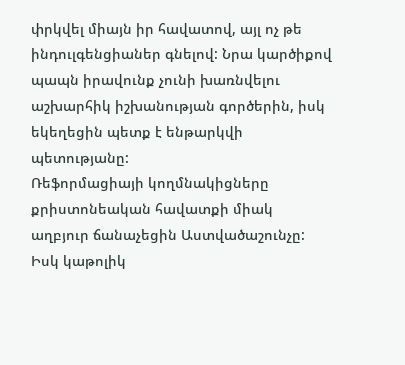փրկվել միայն իր հավատով, այլ ոչ թե ինդուլգենցիաներ գնելով: Նրա կարծիքով պապն իրավունք չունի խառնվելու աշխարհիկ իշխանության գործերին, իսկ եկեղեցին պետք է ենթարկվի պետությանը:
Ռեֆորմացիայի կողմնակիցները քրիստոնեական հավատքի միակ աղբյուր ճանաչեցին Աստվածաշունչը: Իսկ կաթոլիկ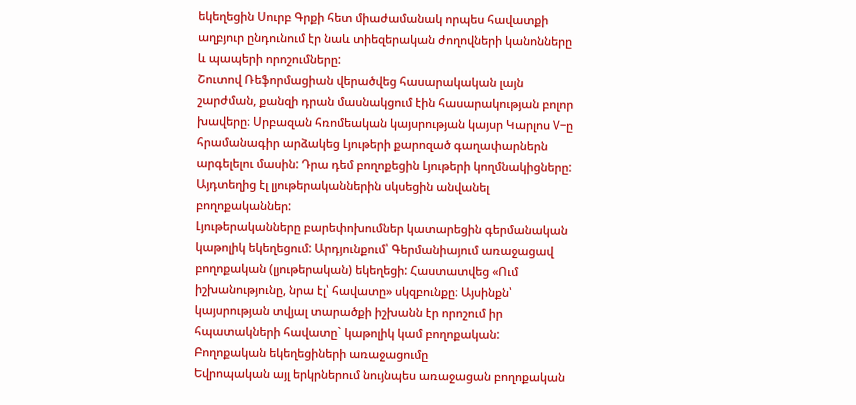եկեղեցին Սուրբ Գրքի հետ միաժամանակ որպես հավատքի աղբյուր ընդունում էր նաև տիեզերական ժողովների կանոնները և պապերի որոշումները:
Շուտով Ռեֆորմացիան վերածվեց հասարակական լայն շարժման, քանզի դրան մասնակցում էին հասարակության բոլոր խավերը։ Սրբազան հռոմեական կայսրության կայսր Կարլոս V–ը հրամանագիր արձակեց Լյութերի քարոզած գաղափարներն արգելելու մասին: Դրա դեմ բողոքեցին Լյութերի կողմնակիցները: Այդտեղից էլ լյութերականներին սկսեցին անվանել բողոքականներ:
Լյութերականները բարեփոխումներ կատարեցին գերմանական կաթոլիկ եկեղեցում: Արդյունքում՝ Գերմանիայում առաջացավ բողոքական (լյութերական) եկեղեցի: Հաստատվեց «Ում իշխանությունը, նրա էլ՝ հավատը» սկզբունքը։ Այսինքն՝ կայսրության տվյալ տարածքի իշխանն էր որոշում իր հպատակների հավատը` կաթոլիկ կամ բողոքական:
Բողոքական եկեղեցիների առաջացումը
Եվրոպական այլ երկրներում նույնպես առաջացան բողոքական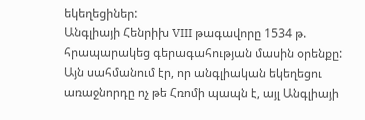եկեղեցիներ:
Անգլիայի Հենրիխ VIII թագավորը 1534 թ. հրապարակեց գերագահության մասին օրենքը: Այն սահմանում էր, որ անգլիական եկեղեցու առաջնորդը ոչ թե Հռոմի պապն է, այլ Անգլիայի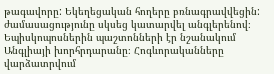թագավորը: Եկեղեցական հողերը բռնագրավվեցին: ժամասացությունը սկսեց կատարվել անգլերենով։ Եպիսկոպոսներին պաշտոնների էր նշանակում Անգլիայի խորհրդարանը։ Հոգևորականները վարձատրվում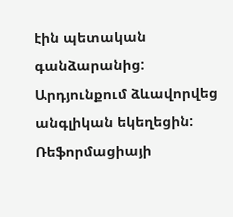էին պետական գանձարանից: Արդյունքում ձևավորվեց անգլիկան եկեղեցին:
Ռեֆորմացիայի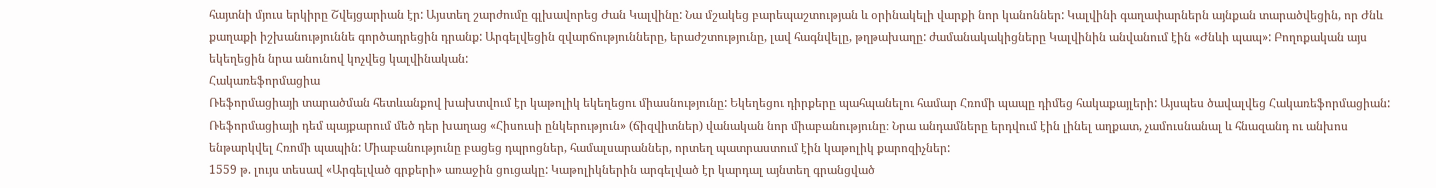հայտնի մյուս երկիրը Շվեյցարիան էր: Այստեղ շարժումը գլխավորեց Ժան Կալվինը: Նա մշակեց բարեպաշտության և օրինակելի վարքի նոր կանոններ: Կալվինի գաղափարներն այնքան տարածվեցին, որ Ժնև քաղաքի իշխանություննե գործադրեցին դրանք: Արգելվեցին զվարճությունները, երաժշտությունը, լավ հագնվելը, թղթախաղը: ժամանակակիցները Կալվինին անվանում էին «Ժնևի պապ»: Բողոքական այս եկեղեցին նրա անունով կոչվեց կալվինական:
Հակառեֆորմացիա
Ռեֆորմացիայի տարածման հետևանքով խախտվում էր կաթոլիկ եկեղեցու միասնությունը: Եկեղեցու դիրքերը պահպանելու համար Հռոմի պապը դիմեց հակաքայլերի: Այսպես ծավալվեց Հակառեֆորմացիան:
Ռեֆորմացիայի դեմ պայքարում մեծ դեր խաղաց «Հիսուսի ընկերություն» (ճիզվիտներ) վանական նոր միաբանությունը։ Նրա անդամները երդվում էին լինել աղքատ, չամուսնանալ և հնազանդ ու անխոս ենթարկվել Հռոմի պապին: Միաբանությունը բացեց դպրոցներ, համալսարաններ, որտեղ պատրաստում էին կաթոլիկ քարոզիչներ:
1559 թ. լույս տեսավ «Արգելված գրքերի» առաջին ցուցակը: Կաթոլիկներին արգելված էր կարդալ այնտեղ գրանցված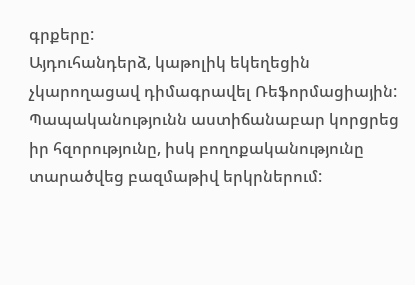գրքերը:
Այդուհանդերձ, կաթոլիկ եկեղեցին չկարողացավ դիմագրավել Ռեֆորմացիային: Պապականությունն աստիճանաբար կորցրեց իր հզորությունը, իսկ բողոքականությունը տարածվեց բազմաթիվ երկրներում: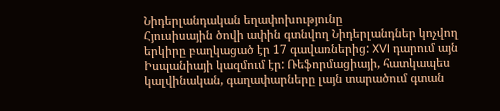Նիդերլանդական եղափոխությունը
Հյուսիսային ծովի ափին գտնվող Նիդերլանդներ կոչվող երկիրը բաղկացած էր 17 գավառներից: XVI դարում այն Իսպանիայի կազմում էր: Ռեֆորմացիայի, հատկապես կալվինական, գաղափարները լայն տարածում գտան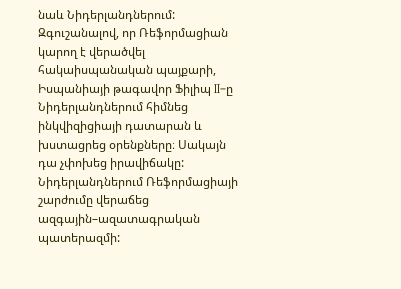նաև Նիդերլանդներում:
Զգուշանալով, որ Ռեֆորմացիան կարող է վերածվել հակաիսպանական պայքարի, Իսպանիայի թագավոր Ֆիլիպ II–ը Նիդերլանդներում հիմնեց ինկվիզիցիայի դատարան և խստացրեց օրենքները։ Սակայն դա չփոխեց իրավիճակը: Նիդերլանդներում Ռեֆորմացիայի շարժումը վերաճեց ազգային–ազատագրական պատերազմի: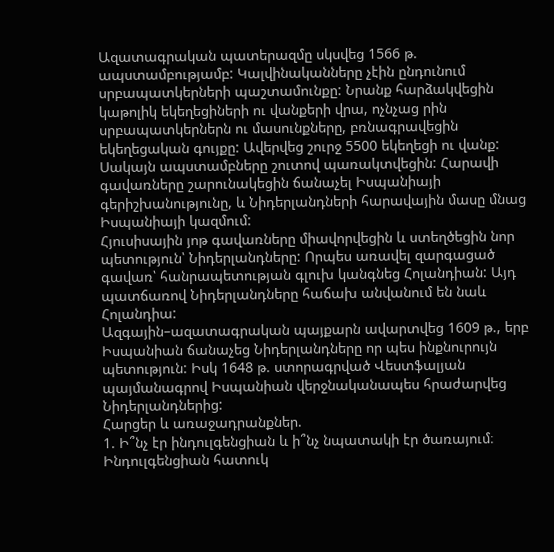Ազատագրական պատերազմը սկսվեց 1566 թ. ապստամբությամբ: Կալվինականները չէին ընդունում սրբապատկերների պաշտամունքը: Նրանք հարձակվեցին կաթոլիկ եկեղեցիների ու վանքերի վրա, ոչնչաց րին սրբապատկերներն ու մասունքները, բռնագրավեցին եկեղեցական գույքը: Ավերվեց շուրջ 5500 եկեղեցի ու վանք:
Սակայն ապստամբները շուտով պառակտվեցին: Հարավի գավառները շարունակեցին ճանաչել Իսպանիայի գերիշխանությունը, և Նիդերլանդների հարավային մասը մնաց Իսպանիայի կազմում:
Հյուսիսային յոթ գավառները միավորվեցին և ստեղծեցին նոր պետություն՝ Նիդերլանդները: Որպես առավել զարգացած գավառ՝ հանրապետության գլուխ կանգնեց Հոլանդիան: Այդ պատճառով Նիդերլանդները հաճախ անվանում են նաև Հոլանդիա:
Ազգային–ազատագրական պայքարն ավարտվեց 1609 թ., երբ Իսպանիան ճանաչեց Նիդերլանդները որ պես ինքնուրույն պետություն: Իսկ 1648 թ. ստորագրված Վեստֆալյան պայմանագրով Իսպանիան վերջնականապես հրաժարվեց Նիդերլանդներից:
Հարցեր և առաջադրանքներ.
1. Ի՞նչ էր ինդուլգենցիան և ի՞նչ նպատակի էր ծառայում։
Ինդուլգենցիան հատուկ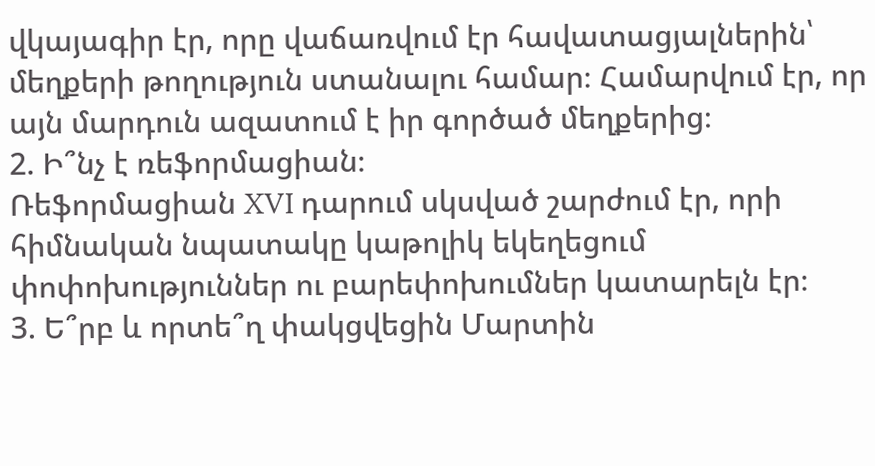վկայագիր էր, որը վաճառվում էր հավատացյալներին՝ մեղքերի թողություն ստանալու համար։ Համարվում էր, որ այն մարդուն ազատում է իր գործած մեղքերից։
2. Ի՞նչ է ռեֆորմացիան։
Ռեֆորմացիան XVI դարում սկսված շարժում էր, որի հիմնական նպատակը կաթոլիկ եկեղեցում փոփոխություններ ու բարեփոխումներ կատարելն էր։
3. Ե՞րբ և որտե՞ղ փակցվեցին Մարտին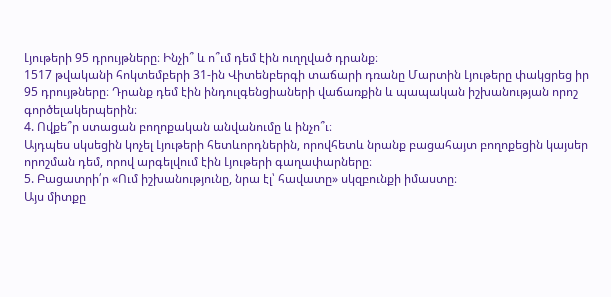Լյութերի 95 դրույթները։ Ինչի՞ և ո՞ւմ դեմ էին ուղղված դրանք։
1517 թվականի հոկտեմբերի 31-ին Վիտենբերգի տաճարի դռանը Մարտին Լյութերը փակցրեց իր 95 դրույթները։ Դրանք դեմ էին ինդուլգենցիաների վաճառքին և պապական իշխանության որոշ գործելակերպերին։
4. Ովքե՞ր ստացան բողոքական անվանումը և ինչո՞ւ։
Այդպես սկսեցին կոչել Լյութերի հետևորդներին, որովհետև նրանք բացահայտ բողոքեցին կայսեր որոշման դեմ, որով արգելվում էին Լյութերի գաղափարները։
5. Բացատրի՛ր «Ում իշխանությունը, նրա էլ՝ հավատը» սկզբունքի իմաստը։
Այս միտքը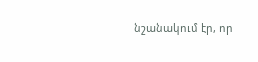նշանակում էր, որ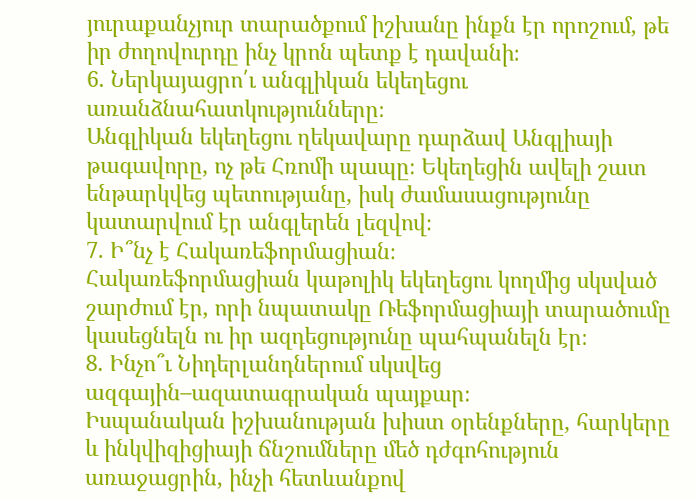յուրաքանչյուր տարածքում իշխանը ինքն էր որոշում, թե իր ժողովուրդը ինչ կրոն պետք է դավանի։
6. Ներկայացրո՛ւ անգլիկան եկեղեցու առանձնահատկությունները։
Անգլիկան եկեղեցու ղեկավարը դարձավ Անգլիայի թագավորը, ոչ թե Հռոմի պապը։ Եկեղեցին ավելի շատ ենթարկվեց պետությանը, իսկ ժամասացությունը կատարվում էր անգլերեն լեզվով։
7. Ի՞նչ է Հակառեֆորմացիան։
Հակառեֆորմացիան կաթոլիկ եկեղեցու կողմից սկսված շարժում էր, որի նպատակը Ռեֆորմացիայի տարածումը կասեցնելն ու իր ազդեցությունը պահպանելն էր։
8. Ինչո՞ւ Նիդերլանդներում սկսվեց ազգային–ազատագրական պայքար։
Իսպանական իշխանության խիստ օրենքները, հարկերը և ինկվիզիցիայի ճնշումները մեծ դժգոհություն առաջացրին, ինչի հետևանքով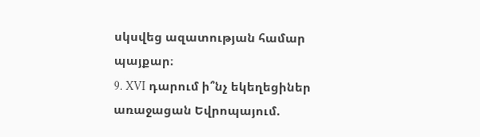սկսվեց ազատության համար պայքար։
9. XVI դարում ի՞նչ եկեղեցիներ առաջացան Եվրոպայում.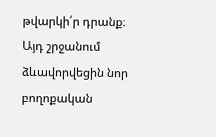թվարկի՛ր դրանք։
Այդ շրջանում ձևավորվեցին նոր բողոքական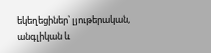եկեղեցիներ՝ լյութերական, անգլիկան և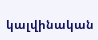կալվինական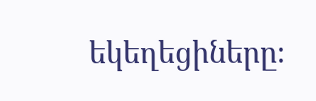եկեղեցիները։